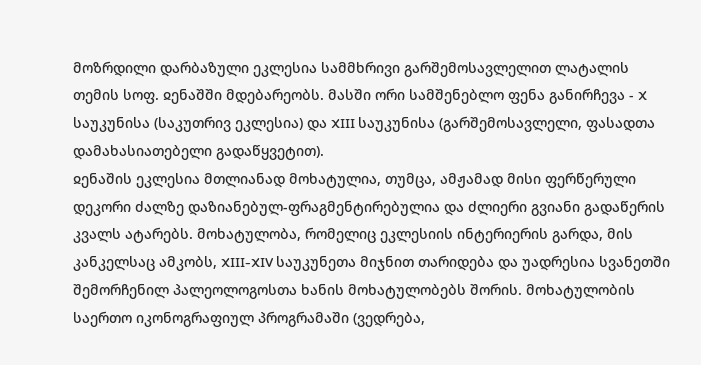მოზრდილი დარბაზული ეკლესია სამმხრივი გარშემოსავლელით ლატალის თემის სოფ. ჲენაშში მდებარეობს. მასში ორი სამშენებლო ფენა განირჩევა - X საუკუნისა (საკუთრივ ეკლესია) და XIII საუკუნისა (გარშემოსავლელი, ფასადთა დამახასიათებელი გადაწყვეტით).
ჲენაშის ეკლესია მთლიანად მოხატულია, თუმცა, ამჟამად მისი ფერწერული დეკორი ძალზე დაზიანებულ-ფრაგმენტირებულია და ძლიერი გვიანი გადაწერის კვალს ატარებს. მოხატულობა, რომელიც ეკლესიის ინტერიერის გარდა, მის კანკელსაც ამკობს, XIII-XIV საუკუნეთა მიჯნით თარიდება და უადრესია სვანეთში შემორჩენილ პალეოლოგოსთა ხანის მოხატულობებს შორის. მოხატულობის საერთო იკონოგრაფიულ პროგრამაში (ვედრება,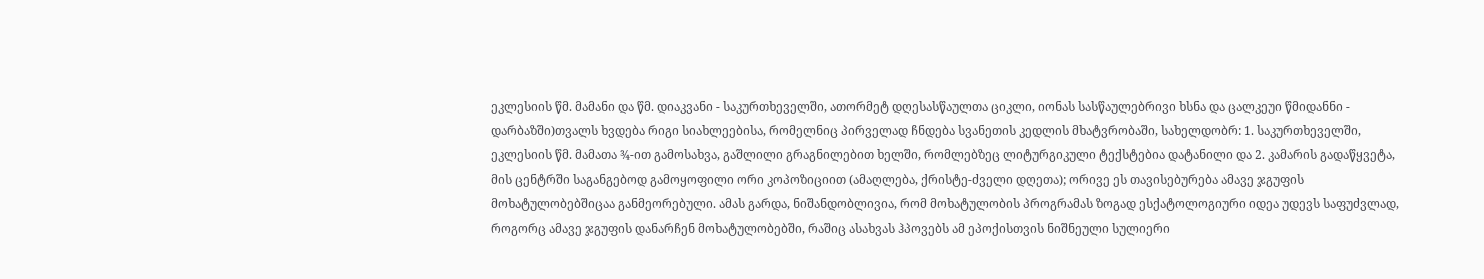ეკლესიის წმ. მამანი და წმ. დიაკვანი - საკურთხეველში, ათორმეტ დღესასწაულთა ციკლი, იონას სასწაულებრივი ხსნა და ცალკეუი წმიდანნი - დარბაზში)თვალს ხვდება რიგი სიახლეებისა, რომელნიც პირველად ჩნდება სვანეთის კედლის მხატვრობაში, სახელდობრ: 1. საკურთხეველში, ეკლესიის წმ. მამათა ¾-ით გამოსახვა, გაშლილი გრაგნილებით ხელში, რომლებზეც ლიტურგიკული ტექსტებია დატანილი და 2. კამარის გადაწყვეტა, მის ცენტრში საგანგებოდ გამოყოფილი ორი კოპოზიციით (ამაღლება, ქრისტე-ძველი დღეთა); ორივე ეს თავისებურება ამავე ჯგუფის მოხატულობებშიცაა განმეორებული. ამას გარდა, ნიშანდობლივია, რომ მოხატულობის პროგრამას ზოგად ესქატოლოგიური იდეა უდევს საფუძვლად, როგორც ამავე ჯგუფის დანარჩენ მოხატულობებში, რაშიც ასახვას ჰპოვებს ამ ეპოქისთვის ნიშნეული სულიერი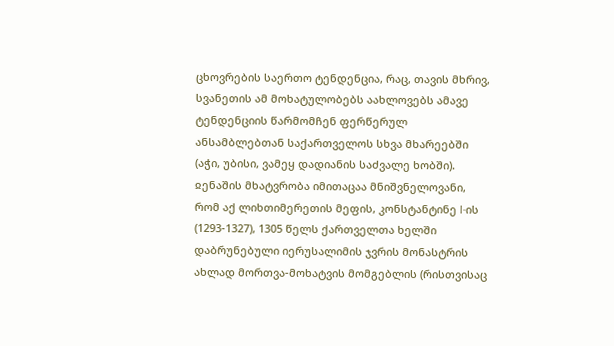ცხოვრების საერთო ტენდენცია, რაც, თავის მხრივ, სვანეთის ამ მოხატულობებს აახლოვებს ამავე ტენდენციის წარმომჩენ ფერწერულ ანსამბლებთან საქართველოს სხვა მხარეებში (აჭი, უბისი, ვამეყ დადიანის საძვალე ხობში).
ჲენაშის მხატვრობა იმითაცაა მნიშვნელოვანი, რომ აქ ლიხთიმერეთის მეფის, კონსტანტინე I-ის (1293-1327), 1305 წელს ქართველთა ხელში დაბრუნებული იერუსალიმის ჯვრის მონასტრის ახლად მორთვა-მოხატვის მომგებლის (რისთვისაც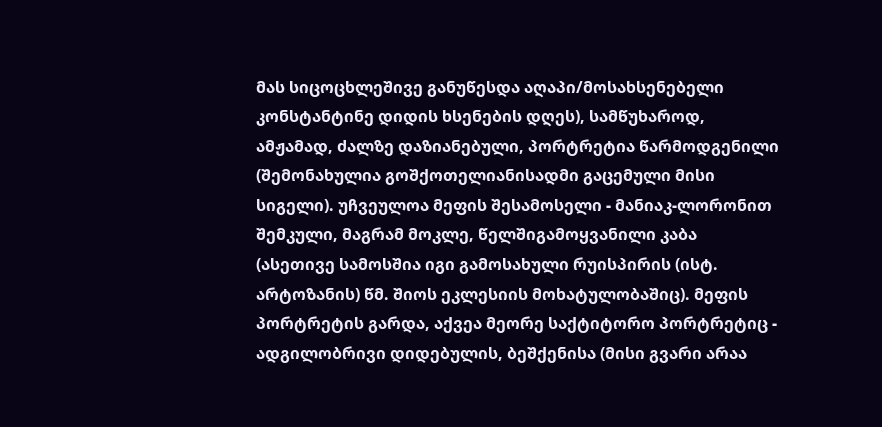მას სიცოცხლეშივე განუწესდა აღაპი/მოსახსენებელი კონსტანტინე დიდის ხსენების დღეს), სამწუხაროდ, ამჟამად, ძალზე დაზიანებული, პორტრეტია წარმოდგენილი (შემონახულია გოშქოთელიანისადმი გაცემული მისი სიგელი). უჩვეულოა მეფის შესამოსელი - მანიაკ-ლორონით შემკული, მაგრამ მოკლე, წელშიგამოყვანილი კაბა (ასეთივე სამოსშია იგი გამოსახული რუისპირის (ისტ. არტოზანის) წმ. შიოს ეკლესიის მოხატულობაშიც). მეფის პორტრეტის გარდა, აქვეა მეორე საქტიტორო პორტრეტიც - ადგილობრივი დიდებულის, ბეშქენისა (მისი გვარი არაა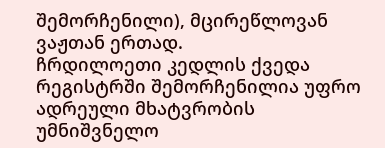შემორჩენილი), მცირეწლოვან ვაჟთან ერთად.
ჩრდილოეთი კედლის ქვედა რეგისტრში შემორჩენილია უფრო ადრეული მხატვრობის უმნიშვნელო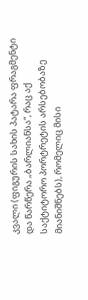კვალი (ფიგურის სახის პატარა ფრაგმენტი და წარწერა „ბარლიანსა“, რაც აქ საქტიტორო პორტრეტის არსებობაზე მიანიშნებს), რომელიც მისი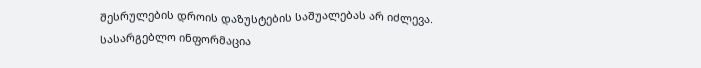შესრულების დროის დაზუსტების საშუალებას არ იძლევა.
სასარგებლო ინფორმაცია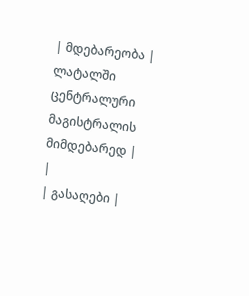| მდებარეობა | ლატალში ცენტრალური მაგისტრალის მიმდებარედ |
|
| გასაღები |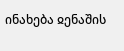ინახება ჲენაშის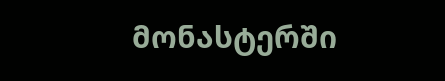მონასტერში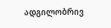ადგილობრივ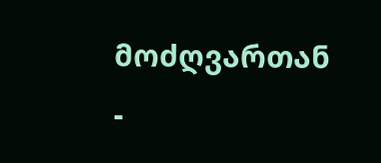მოძღვართან -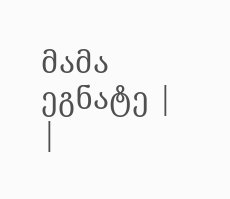მამა ეგნატე |
|